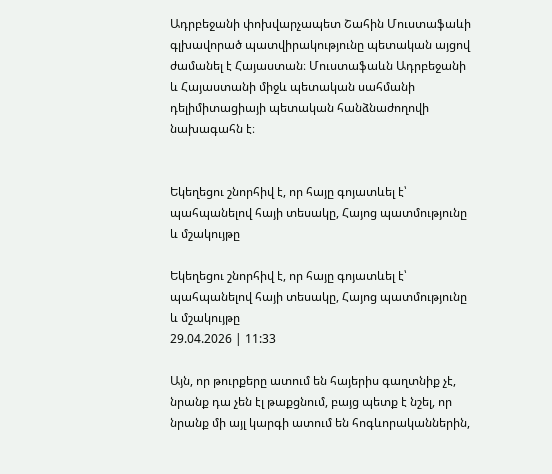Ադրբեջանի փոխվարչապետ Շահին Մուստաֆաևի գլխավորած պատվիրակությունը պետական այցով ժամանել է Հայաստան։ Մուստաֆաևն Ադրբեջանի և Հայաստանի միջև պետական սահմանի դելիմիտացիայի պետական հանձնաժողովի նախագահն է։


Եկեղեցու շնորհիվ է, որ հայը գոյատևել է՝ պահպանելով հայի տեսակը, Հայոց պատմությունը և մշակույթը

Եկեղեցու շնորհիվ է, որ հայը գոյատևել է՝ պահպանելով հայի տեսակը, Հայոց պատմությունը և մշակույթը
29.04.2026 | 11:33

Այն, որ թուրքերը ատում են հայերիս գաղտնիք չէ, նրանք դա չեն էլ թաքցնում, բայց պետք է նշել, որ նրանք մի այլ կարգի ատում են հոգևորականներին,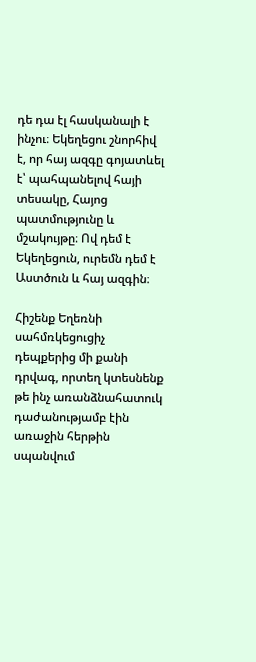դե դա էլ հասկանալի է ինչու։ Եկեղեցու շնորհիվ է, որ հայ ազգը գոյատևել է՝ պահպանելով հայի տեսակը, Հայոց պատմությունը և մշակույթը։ Ով դեմ է Եկեղեցուն, ուրեմն դեմ է Աստծուն և հայ ազգին։

Հիշենք Եղեռնի սահմռկեցուցիչ դեպքերից մի քանի դրվագ, որտեղ կտեսնենք թե ինչ առանձնահատուկ դաժանությամբ էին առաջին հերթին սպանվում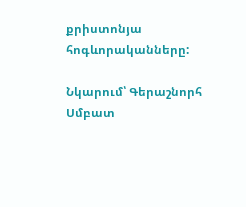քրիստոնյա հոգևորականները:

Նկարում՝ Գերաշնորհ Սմբատ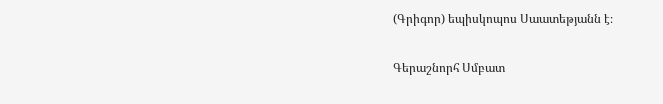(Գրիգոր) եպիսկոպոս Սաատեթյանն է։

Գերաշնորհ Սմբատ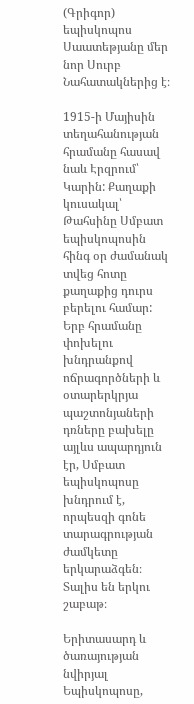(Գրիգոր) եպիսկոպոս Սաատեթյանը մեր նոր Սուրբ Նահատակներից է։

1915-ի Մայիսին տեղահանության հրամանը հասավ նաև Էրզրում՝ Կարին: Քաղաքի կուսակալ՝ Թահսինը Սմբատ եպիսկոպոսին հինգ օր ժամանակ տվեց հոտը քաղաքից դուրս բերելու համար: Երբ հրամանը փոխելու խնդրանքով ոճրագործների և օտարերկրյա պաշտոնյաների դռները բախելը այլևս ապարդյուն էր, Սմբատ եպիսկոպոսը խնդրում է, որպեսզի գոնե տարագրության ժամկետը երկարաձգեն։ Տալիս են երկու շաբաթ։

Երիտասարդ և ծառայության նվիրյալ Եպիսկոպոսը,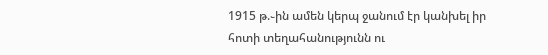1915 թ.֊ին ամեն կերպ ջանում էր կանխել իր հոտի տեղահանությունն ու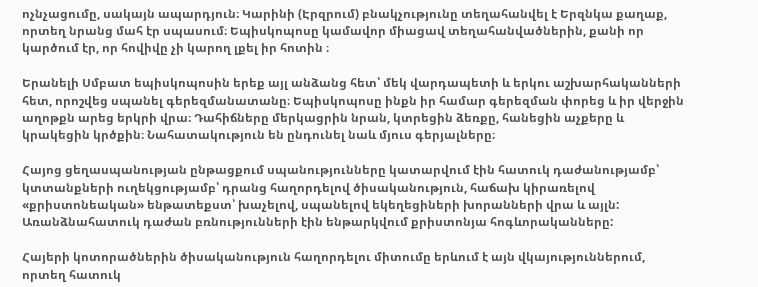ոչնչացումը, սակայն ապարդյուն։ Կարինի (Էրզրում) բնակչությունը տեղահանվել է Երզնկա քաղաք, որտեղ նրանց մահ էր սպասում։ Եպիսկոպոսը կամավոր միացավ տեղահանվածներին, քանի որ կարծում էր, որ հովիվը չի կարող լքել իր հոտին ։

Երանելի Սմբատ եպիսկոպոսին երեք այլ անձանց հետ՝ մեկ վարդապետի և երկու աշխարհականների հետ, որոշվեց սպանել գերեզմանատանը։ Եպիսկոպոսը ինքն իր համար գերեզման փորեց և իր վերջին աղոթքն արեց երկրի վրա։ Դահիճները մերկացրին նրան, կտրեցին ձեռքը, հանեցին աչքերը և կրակեցին կրծքին։ Նահատակություն են ընդունել նաև մյուս գերյալները։

Հայոց ցեղասպանության ընթացքում սպանությունները կատարվում էին հատուկ դաժանությամբ՝ կտտանքների ուղեկցությամբ՝ դրանց հաղորդելով ծիսականություն, հաճախ կիրառելով «քրիստոնեական» ենթատեքստ՝ խաչելով, սպանելով եկեղեցիների խորանների վրա և այլն: Առանձնահատուկ դաժան բռնությունների էին ենթարկվում քրիստոնյա հոգևորականները:

Հայերի կոտորածներին ծիսականություն հաղորդելու միտումը երևում է այն վկայություններում, որտեղ հատուկ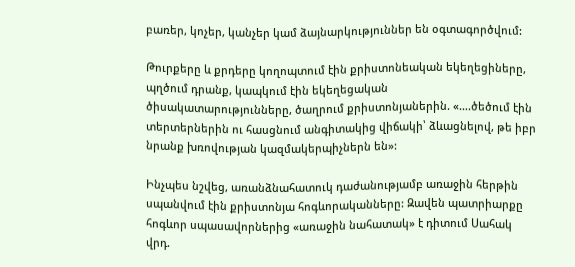բառեր, կոչեր, կանչեր կամ ձայնարկություններ են օգտագործվում:

Թուրքերը և քրդերը կողոպտում էին քրիստոնեական եկեղեցիները, պղծում դրանք, կապկում էին եկեղեցական ծիսակատարությունները, ծաղրում քրիստոնյաներին. «….ծեծում էին տերտերներին ու հասցնում անգիտակից վիճակի՝ ձևացնելով, թե իբր նրանք խռովության կազմակերպիչներն են»:

Ինչպես նշվեց, առանձնահատուկ դաժանությամբ առաջին հերթին սպանվում էին քրիստոնյա հոգևորականները: Զավեն պատրիարքը հոգևոր սպասավորներից «առաջին նահատակ» է դիտում Սահակ վրդ.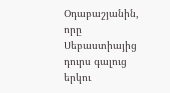Օդաբաշյանին, որը Սեբաստիայից դուրս գալուց երկու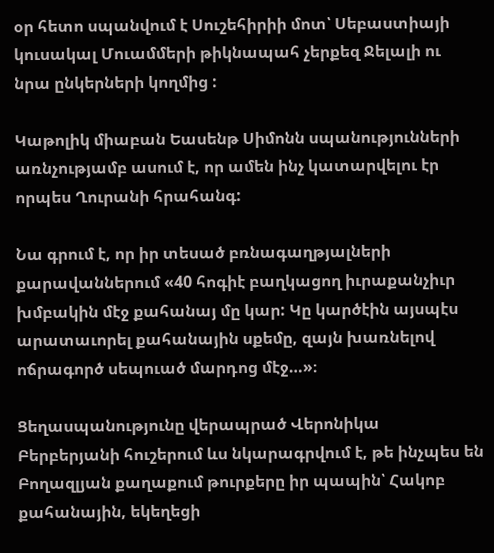օր հետո սպանվում է Սուշեհիրիի մոտ՝ Սեբաստիայի կուսակալ Մուամմերի թիկնապահ չերքեզ Ջելալի ու նրա ընկերների կողմից :

Կաթոլիկ միաբան Եասենթ Սիմոնն սպանությունների առնչությամբ ասում է, որ ամեն ինչ կատարվելու էր որպես Ղուրանի հրահանգ:

Նա գրում է, որ իր տեսած բռնագաղթյալների քարավաններում «40 հոգիէ բաղկացող իւրաքանչիւր խմբակին մէջ քահանայ մը կար: Կը կարծէին այսպէս արատաւորել քահանային սքեմը, զայն խառնելով ոճրագործ սեպուած մարդոց մէջ…»։

Ցեղասպանությունը վերապրած Վերոնիկա Բերբերյանի հուշերում ևս նկարագրվում է, թե ինչպես են Բողազլյան քաղաքում թուրքերը իր պապին՝ Հակոբ քահանային, եկեղեցի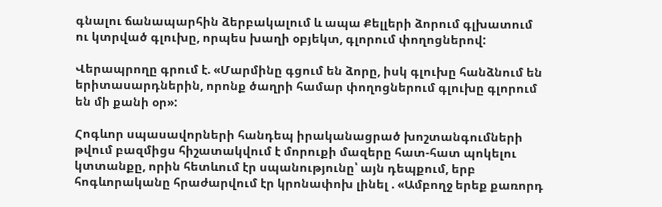գնալու ճանապարհին ձերբակալում և ապա Քելլերի ձորում գլխատում ու կտրված գլուխը, որպես խաղի օբյեկտ, գլորում փողոցներով:

Վերապրողը գրում է. «Մարմինը գցում են ձորը, իսկ գլուխը հանձնում են երիտասարդներին, որոնք ծաղրի համար փողոցներում գլուխը գլորում են մի քանի օր»:

Հոգևոր սպասավորների հանդեպ իրականացրած խոշտանգումների թվում բազմիցս հիշատակվում է մորուքի մազերը հատ-հատ պոկելու կտտանքը, որին հետևում էր սպանությունը՝ այն դեպքում, երբ հոգևորականը հրաժարվում էր կրոնափոխ լինել . «Ամբողջ երեք քառորդ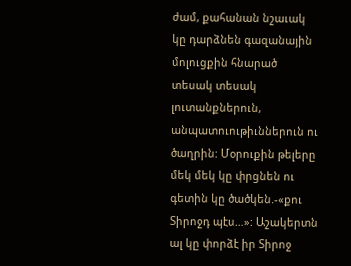ժամ, քահանան նշաւակ կը դարձնեն գազանային մոլուցքին հնարած տեսակ տեսակ լուտանքներուն, անպատուութիւններուն ու ծաղրին: Մօրուքին թելերը մեկ մեկ կը փրցնեն ու գետին կը ծածկեն.-«քու Տիրոջդ պէս…»: Աշակերտն ալ կը փորձէ իր Տիրոջ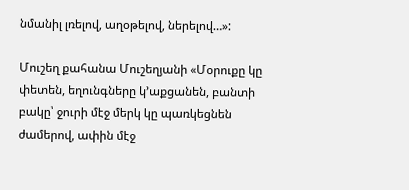նմանիլ լռելով, աղօթելով, ներելով…»:

Մուշեղ քահանա Մուշեղյանի «Մօրուքը կը փետեն, եղունգները կ՚աքցանեն, բանտի բակը՝ ջուրի մէջ մերկ կը պառկեցնեն ժամերով, ափին մէջ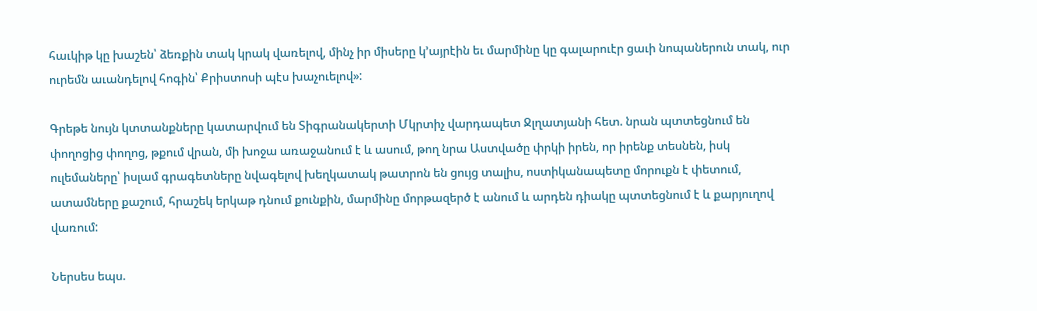հաւկիթ կը խաշեն՝ ձեռքին տակ կրակ վառելով, մինչ իր միսերը կ՚այրէին եւ մարմինը կը գալարուէր ցաւի նոպաներուն տակ, ուր ուրեմն աւանդելով հոգին՝ Քրիստոսի պէս խաչուելով»:

Գրեթե նույն կտտանքները կատարվում են Տիգրանակերտի Մկրտիչ վարդապետ Ջլղատյանի հետ. նրան պտտեցնում են փողոցից փողոց, թքում վրան, մի խոջա առաջանում է և ասում, թող նրա Աստվածը փրկի իրեն, որ իրենք տեսնեն, իսկ ուլեմաները՝ իսլամ գրագետները նվագելով խեղկատակ թատրոն են ցույց տալիս, ոստիկանապետը մորուքն է փետում, ատամները քաշում, հրաշեկ երկաթ դնում քունքին, մարմինը մորթազերծ է անում և արդեն դիակը պտտեցնում է և քարյուղով վառում:

Ներսես եպս.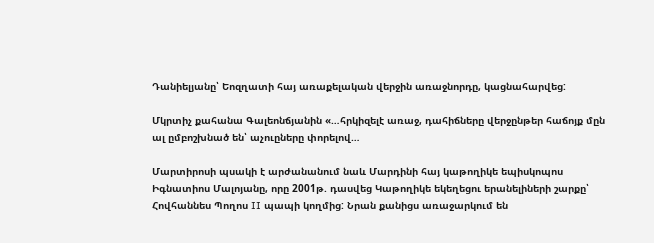Դանիելյանը՝ Եոզղատի հայ առաքելական վերջին առաջնորդը, կացնահարվեց:

Մկրտիչ քահանա Գալեոնճյանին «…հրկիզելէ առաջ, դահիճները վերջընթեր հաճոյք մըն ալ ըմբոշխնած են՝ աչուըները փորելով…

Մարտիրոսի պսակի է արժանանում նաև Մարդինի հայ կաթողիկե եպիսկոպոս Իգնատիոս Մալոյանը, որը 2001թ. դասվեց Կաթողիկե եկեղեցու երանելիների շարքը՝ Հովհաննես Պողոս II պապի կողմից: Նրան քանիցս առաջարկում են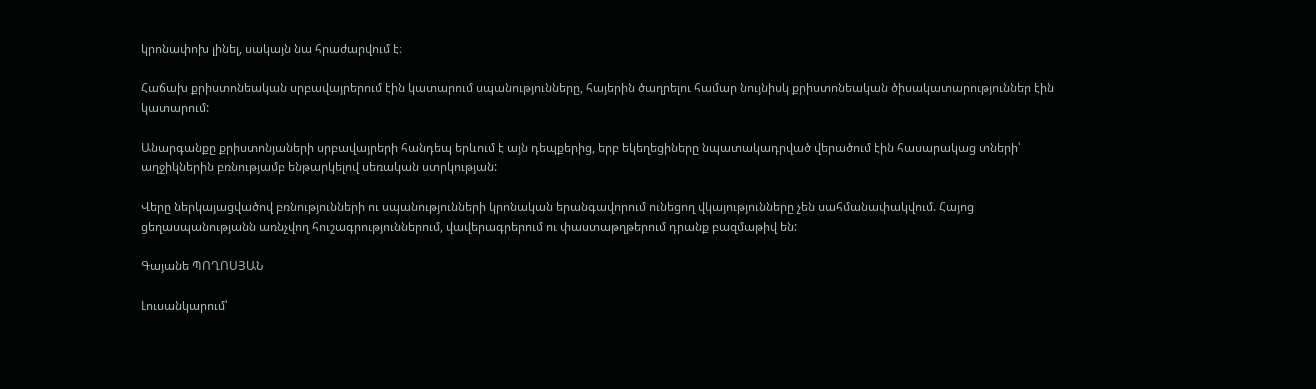կրոնափոխ լինել, սակայն նա հրաժարվում է։

Հաճախ քրիստոնեական սրբավայրերում էին կատարում սպանությունները, հայերին ծաղրելու համար նույնիսկ քրիստոնեական ծիսակատարություններ էին կատարում:

Անարգանքը քրիստոնյաների սրբավայրերի հանդեպ երևում է այն դեպքերից, երբ եկեղեցիները նպատակադրված վերածում էին հասարակաց տների՝ աղջիկներին բռնությամբ ենթարկելով սեռական ստրկության:

Վերը ներկայացվածով բռնությունների ու սպանությունների կրոնական երանգավորում ունեցող վկայությունները չեն սահմանափակվում. Հայոց ցեղասպանությանն առնչվող հուշագրություններում, վավերագրերում ու փաստաթղթերում դրանք բազմաթիվ են:

Գայանե ՊՈՂՈՍՅԱՆ

Լուսանկարում՝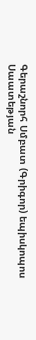Գերաշնորհ Սմբատ (Գրիգոր) եպիսկոպոս Սաատեթյան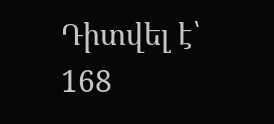Դիտվել է՝ 168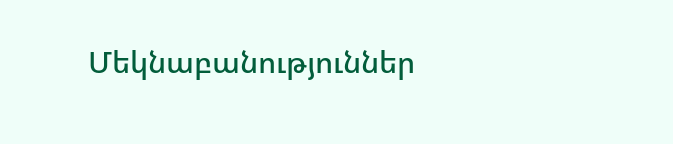Մեկնաբանություններ